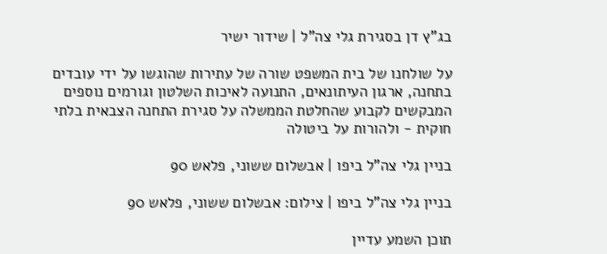בג"ץ דן בסגירת גלי צה"ל | שידור ישיר

על שולחנו של בית המשפט שורה של עתירות שהוגשו על ידי עובדים בתחנה, ארגון העיתונאים, התנועה לאיכות השלטון וגורמים נוספים המבקשים לקבוע שהחלטת הממשלה על סגירת התחנה הצבאית בלתי חוקית - ולהורות על ביטולה

בניין גלי צה"ל ביפו | אבשלום ששוני, פלאש 90

בניין גלי צה"ל ביפו | צילום: אבשלום ששוני, פלאש 90

תוכן השמע עדיין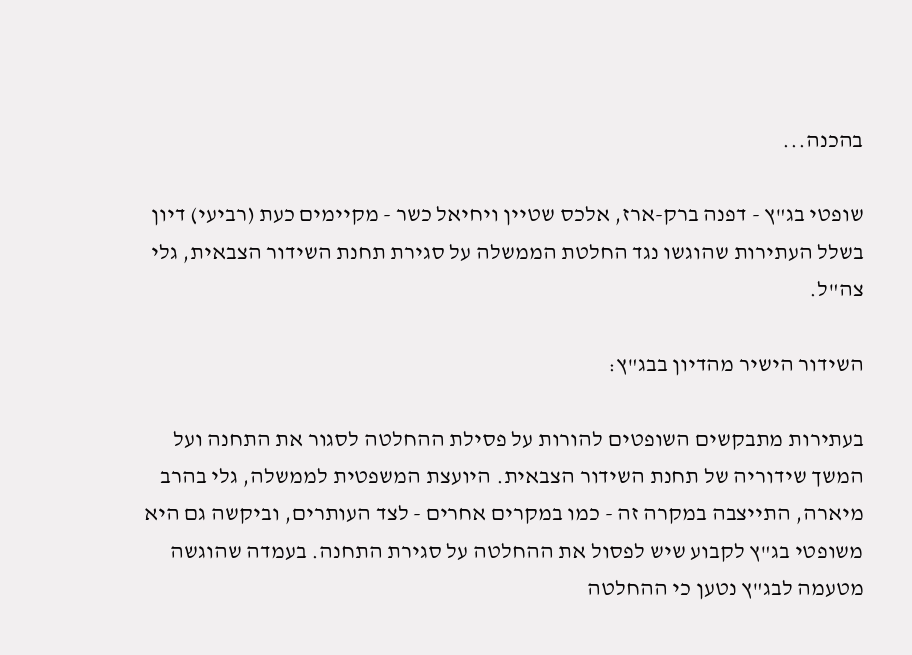בהכנה...

שופטי בג"ץ - דפנה ברק-ארז, אלכס שטיין ויחיאל כשר - מקיימים כעת (רביעי) דיון בשלל העתירות שהוגשו נגד החלטת הממשלה על סגירת תחנת השידור הצבאית, גלי צה"ל.

השידור הישיר מהדיון בבג"ץ:

בעתירות מתבקשים השופטים להורות על פסילת ההחלטה לסגור את התחנה ועל המשך שידוריה של תחנת השידור הצבאית. היועצת המשפטית לממשלה, גלי בהרב מיארה, התייצבה במקרה זה - כמו במקרים אחרים - לצד העותרים, וביקשה גם היא משופטי בג"ץ לקבוע שיש לפסול את ההחלטה על סגירת התחנה. בעמדה שהוגשה מטעמה לבג"ץ נטען כי ההחלטה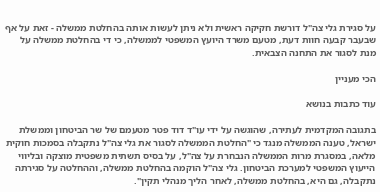על סגירת גלי צה"ל דורשת חקיקה ראשית ולא ניתן לעשות אותה בהחלטת ממשלה - זאת על אף שבעבר קבעה חוות דעת, מטעם משרד היועץ המשפטי לממשלה, כי די בהחלטת ממשלה על מנת לסגור את התחנה הצבאית.

הכי מעניין

עוד כתבות בנושא

בתגובה המקדמית לעתירה, שהוגשה על ידי עו"ד דוד פטר מטעמם של שר הביטחון וממשלת ישראל, טענה הממשלה מנגד כי "החלטת הממשלה לסגור את גלי צה"ל נתקבלה בסמכות חוקית מלאה, במסגרת מרות הממשלה הנבחרת על צה"ל, על בסיס תשתית משפטית מוצקה ובליווי הייעוץ המשפטי למערכת הביטחון. גלי צה"ל הוקמה בהחלטת ממשלה, וההחלטה על סגירתה נתקבלה, גם היא, בהחלטת ממשלה, לאחר הליך מנהלי תקין".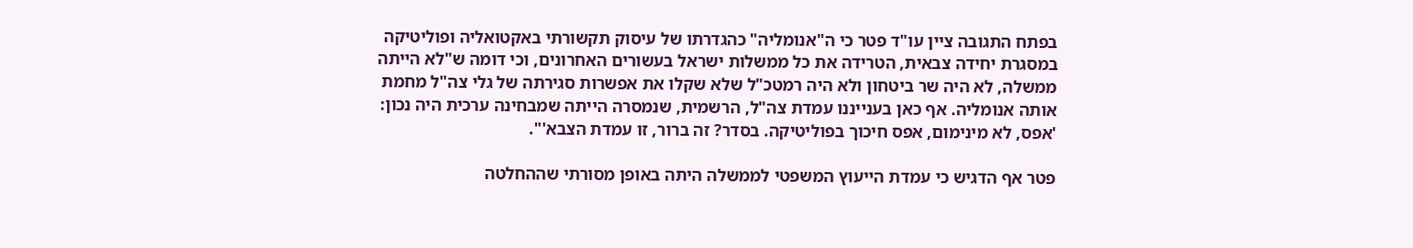בפתח התגובה ציין עו"ד פטר כי ה"אנומליה" כהגדרתו של עיסוק תקשורתי באקטואליה ופוליטיקה במסגרת יחידה צבאית, הטרידה את כל ממשלות ישראל בעשורים האחרונים, וכי דומה ש"לא הייתה ממשלה, לא היה שר ביטחון ולא היה רמטכ"ל שלא שקלו את אפשרות סגירתה של גלי צה"ל מחמת אותה אנומליה. אף כאן בענייננו עמדת צה"ל, הרשמית, שנמסרה הייתה שמבחינה ערכית היה נכון: 'אפס, לא מינימום, אפס חיכוך בפוליטיקה. בסדר? זה ברור, זו עמדת הצבא'".

פטר אף הדגיש כי עמדת הייעוץ המשפטי לממשלה היתה באופן מסורתי שההחלטה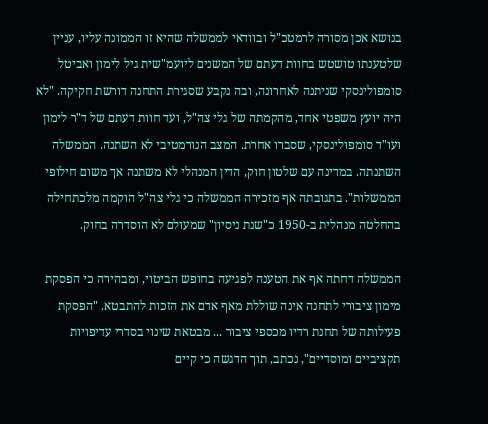בנושא אכן מסורה לרמטכ"ל ובוודאי לממשלה שהיא זו הממונה עליו, עניין שלטענתו טושטש בחוות דעתם של המשנים ליועמ"שית גיל לימון ואביטל סומפולינסקי שניתנה לאחרונה, ובה נקבע שסגירת התחנה דורשת חקיקה. "לא היה יועץ משפטי אחד, מהקמתה של גלי צה"ל, ועד חוות דעתם של ד"ר לימון ועו"ד סומפולינסקי, שסברו אחרת. המצב הנורמטיבי לא השתנה. הממשלה השתנתה. במדינה עם שלטון חוק, הדין המנהלי לא משתנה אך משום חילופי הממשלות". בתגובתה אף מזכירה הממשלה כי גלי צה"ל הוקמה מלכתחילה בהחלטה מנהלית ב-1950 כ"שנת ניסיון" שמעולם לא הוסדרה בחוק.

הממשלה דחתה אף את הטענה לפגיעה בחופש הביטוי, ומבהירה כי הפסקת מימון ציבורי לתחנה אינה שוללת מאף אדם את הזכות להתבטא. "הפסקת פעילותה של תחנת רדיו מכספי ציבור ... מבטאת שינוי בסדרי עדיפויות תקציביים ומוסדיים", נכתב, תוך הדגשה כי קיים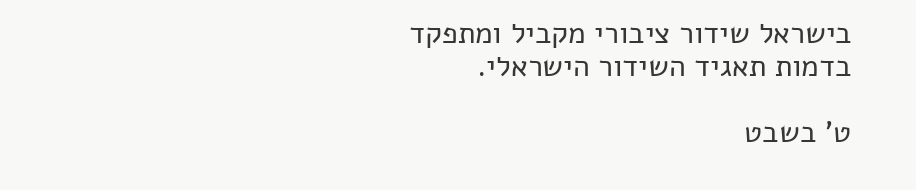בישראל שידור ציבורי מקביל ומתפקד בדמות תאגיד השידור הישראלי.

ט' בשבט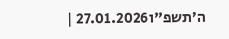ה׳תשפ"ו27.01.2026 |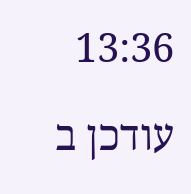13:36

עודכן ב